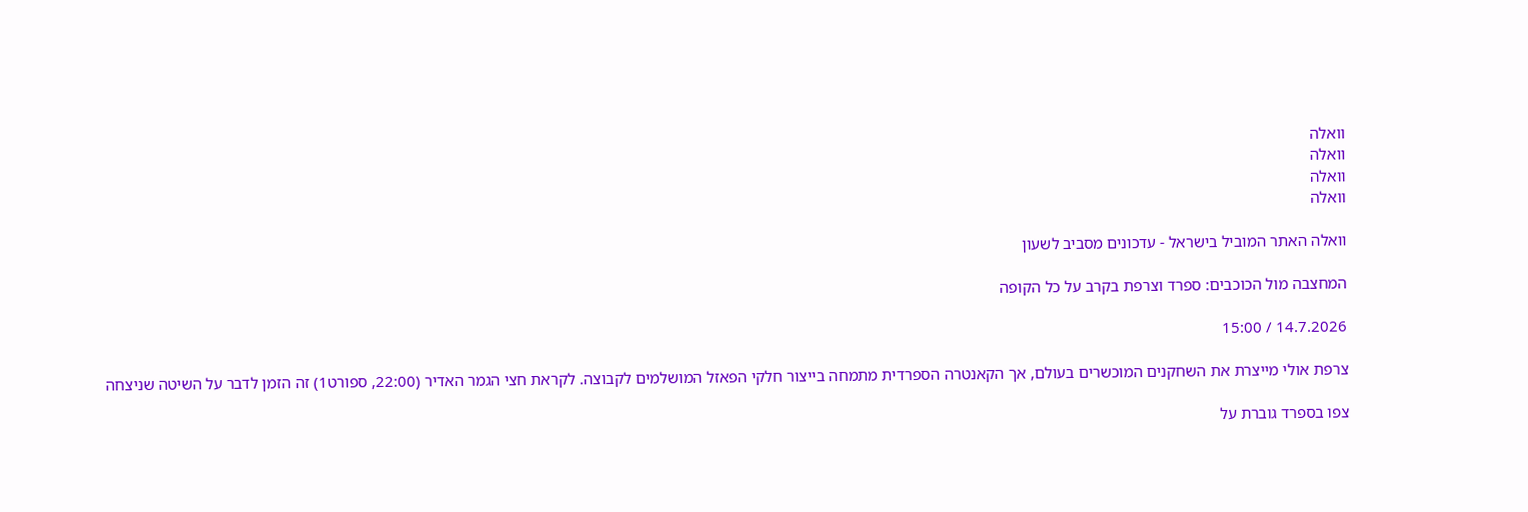וואלה
וואלה
וואלה
וואלה

וואלה האתר המוביל בישראל - עדכונים מסביב לשעון

המחצבה מול הכוכבים: ספרד וצרפת בקרב על כל הקופה

14.7.2026 / 15:00

צרפת אולי מייצרת את השחקנים המוכשרים בעולם, אך הקאנטרה הספרדית מתמחה בייצור חלקי הפאזל המושלמים לקבוצה. לקראת חצי הגמר האדיר (22:00, ספורט1) זה הזמן לדבר על השיטה שניצחה

צפו בספרד גוברת על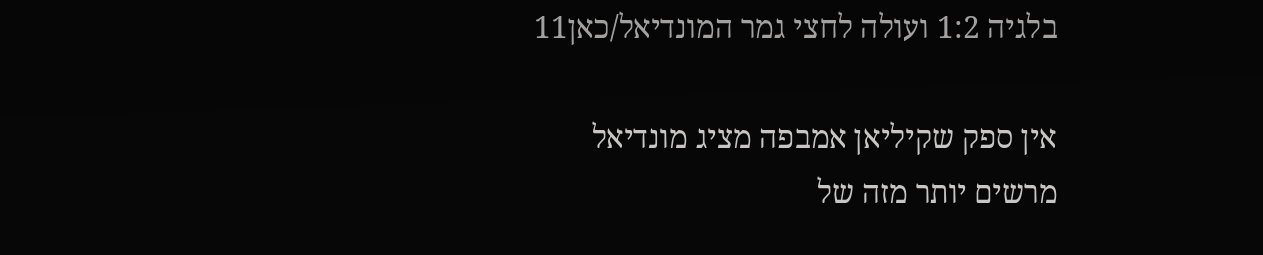בלגיה 1:2 ועולה לחצי גמר המונדיאל/כאן11

אין ספק שקיליאן אמבפה מציג מונדיאל מרשים יותר מזה של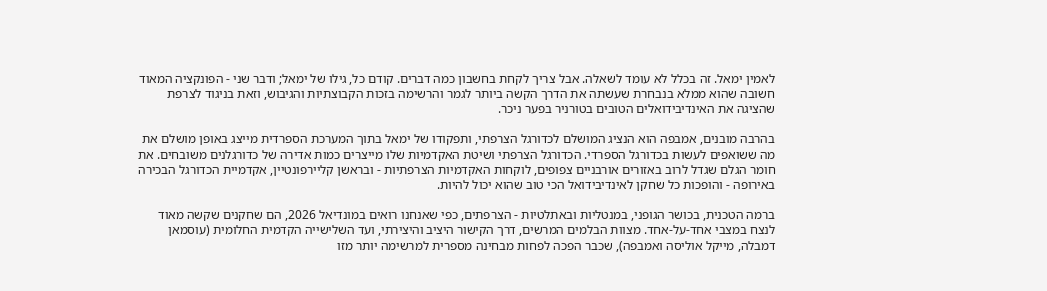לאמין ימאל. זה בכלל לא עומד לשאלה. אבל צריך לקחת בחשבון כמה דברים. קודם כל, גילו של ימאל; ודבר שני - הפונקציה המאוד חשובה שהוא ממלא בנבחרת שעשתה את הדרך הקשה ביותר לגמר והרשימה בזכות הקבוצתיות והגיבוש, וזאת בניגוד לצרפת שהציגה את האינדיבידואלים הטובים בטורניר בפער ניכר.

בהרבה מובנים, אמבפה הוא הנציג המושלם לכדורגל הצרפתי, ותפקודו של ימאל בתוך המערכת הספרדית מייצג באופן מושלם את מה ששואפים לעשות בכדורגל הספרדי. הכדורגל הצרפתי ושיטת האקדמיות שלו מייצרים כמות אדירה של כדורגלנים משובחים. את חומר הגלם שגדל לרוב באזורים אורבניים צפופים, לוקחות האקדמיות הצרפתיות - ובראשן קליירפונטיין, אקדמיית הכדורגל הבכירה באירופה - והופכות כל שחקן לאינדיבידואל הכי טוב שהוא יכול להיות.

ברמה הטכנית, בכושר הגופני, במנטליות ובאתלטיות - הצרפתים, כפי שאנחנו רואים במונדיאל 2026, הם שחקנים שקשה מאוד לנצח במצבי אחד-על-אחד. מצוות הבלמים המרשים, דרך הקישור היציב והיצירתי, ועד השלישייה הקדמית החלומית (עוסמאן דמבלה, מייקל אוליסה ואמבפה), שכבר הפכה לפחות מבחינה מספרית למרשימה יותר מזו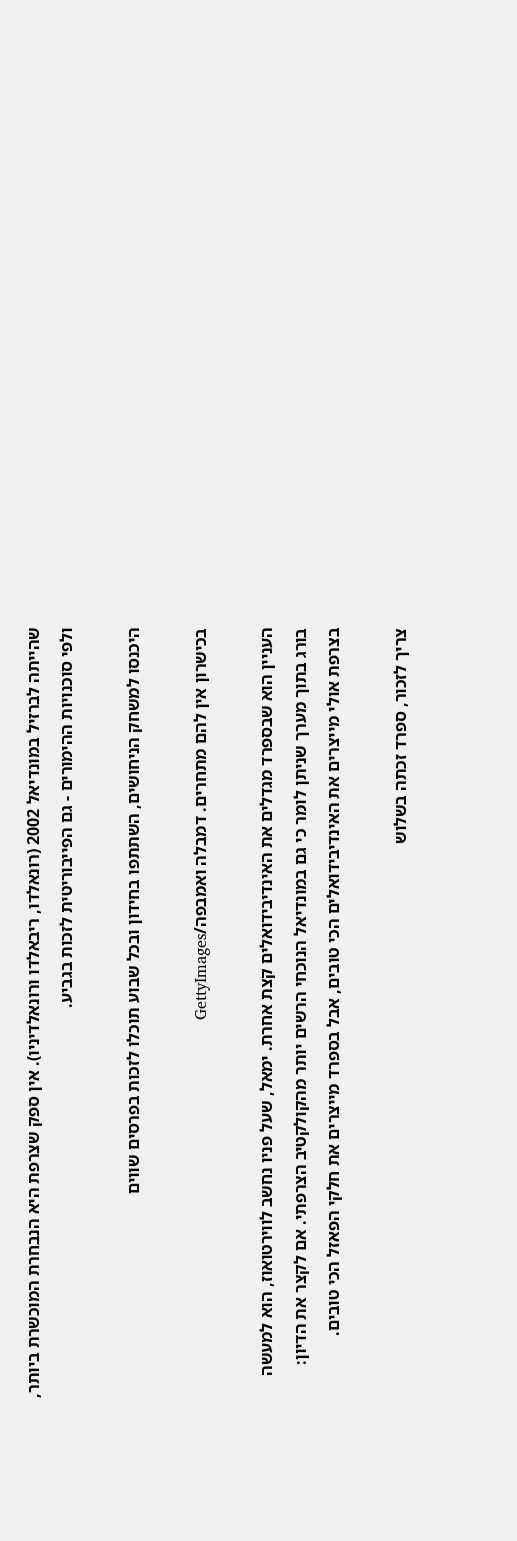שהייתה לברזיל במונדיאל 2002 (רונאלדו, ריבאלדו ורונאלדיניו). אין ספק שצרפת היא הנבחרת המוכשרת ביותר, ולפי סוכנויות ההימורים - גם הפייבוריטית לזכות בגביע.

היכנסו למשחק הניחושים, השתתפו בחידון ובכל שבוע תוכלו לזכות בפרסים שווים

בכישרון אין להם מתחרים. דמבלה ואמבפה/GettyImages

העניין הוא שבספרד מגדלים את האינדיבידואלים קצת אחרת. ימאל, שעל פניו נחשב לווירטואוז, הוא למעשה בורג בתוך מערך שניתן לומר כי גם במונדיאל הנוכחי הרשים יותר מהקולקטיב הצרפתי. אם לקצר את הדיון: בצרפת אולי מייצרים את האינדיבידואלים הכי טובים, אבל בספרד מייצרים את חלקי הפאזל הכי טובים.

צריך לזכור, ספרד זכתה בשלוש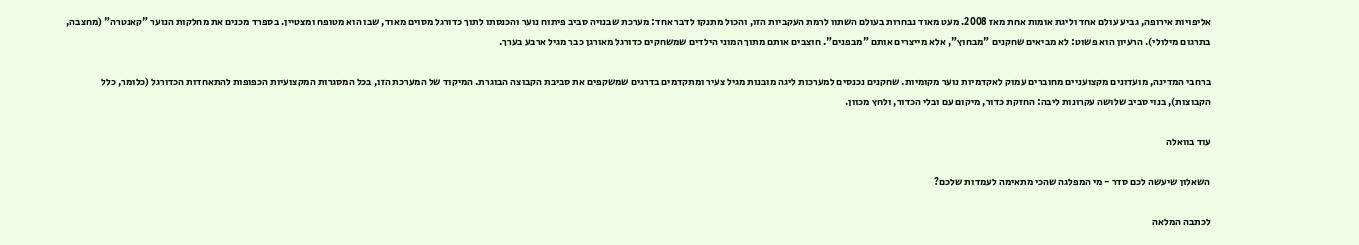אליפויות אירופה, גביע עולם אחד וליגת אומות אחת מאז 2008. מעט מאוד נבחרות בעולם השתוו לרמת העקביות הזו, והכול מתנקז לדבר אחד: מערכת שבנויה סביב פיתוח נוער והכנסתו לתוך כדורגל מסוים מאוד, שבו הוא מטופח ומצטיין. בספרד מכנים את מחלקות הנוער "קאנטרה" (מחצבה, בתרגום מילולי). הרעיון הוא פשוט: לא מביאים שחקנים "מבחוץ", אלא מייצרים אותם "מבפנים". חוצבים אותם מתוך המוני הילדים שמשחקים כדורגל מאורגן כבר מגיל ארבע בערך.

ברחבי המדינה, מועדונים מקצועניים מחוברים עמוק לאקדמיות נוער מקומיות. שחקנים נכנסים למערכות ליגה מובנות מגיל צעיר ומתקדמים בדרגים שמשקפים את סביבת הקבוצה הבוגרת. המיקוד של המערכת הזו, בכל המסגרות המקצועיות הכפופות להתאחדות הכדורגל (כלומר, כלל הקבוצות), בנוי סביב שלושה עקרונות ליבה: החזקת כדור, מיקום עם ובלי הכדור, ולחץ מכוון.

עוד בוואלה

השאלון שיעשה לכם סדר - מי המפלגה שהכי מתאימה לעמדות שלכם?

לכתבה המלאה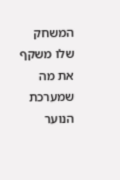המשחק שלו משקף את מה שמערכת הנוער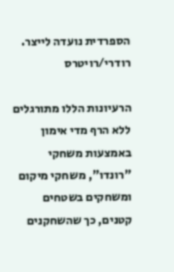הספרדית נועדה לייצר. רודרי/רויטרס

הרעיונות הללו מתורגלים ללא הרף מדי אימון באמצעות משחקי "רונדו", משחקי מיקום ומשחקים בשטחים קטנים, כך שהשחקנים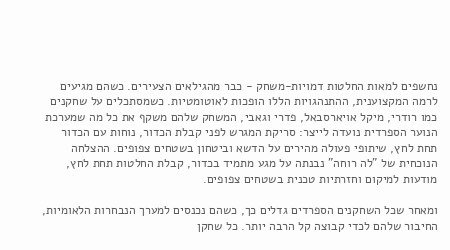נחשפים למאות החלטות דמויות-משחק - כבר מהגילאים הצעירים. כשהם מגיעים לרמה המקצוענית, ההתנהגויות הללו הופכות לאוטומטיות. כשמסתכלים על שחקנים כמו רודרי, מיקל אויארסבאל, פדרי וגאבי, המשחק שלהם משקף את כל מה שמערכת הנוער הספרדית נועדה לייצר: סריקת המגרש לפני קבלת הכדור, נוחות עם הכדור תחת לחץ, שיתופי פעולה מהירים על הדשא וביטחון בשטחים צפופים. ההצלחה הנוכחית של "לה רוחה" נבנתה על מגע מתמיד בכדור, קבלת החלטות תחת לחץ, מודעות למיקום וחזרתיות טכנית בשטחים צפופים.

ומאחר שכל השחקנים הספרדים גדלים כך, כשהם נכנסים למערך הנבחרות הלאומיות, החיבור שלהם לכדי קבוצה קל הרבה יותר. כל שחקן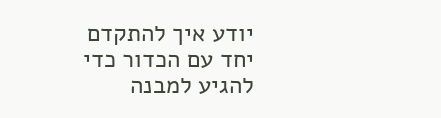יודע איך להתקדם יחד עם הכדור כדי להגיע למבנה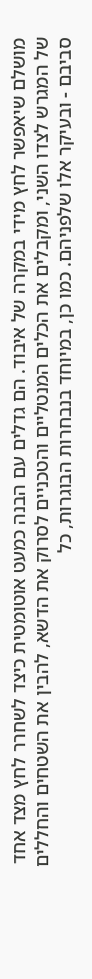מושלם שיאפשר לחץ מידי במקרה של איבוד. הם גדלים עם הבנה כמעט אוטומטית כיצד לשחרר לחץ מצד אחד של המגרש לצדו השני, ומקבלים את הכלים המנטליים והטכניים לסרוק את הדשא, להבין את השטחים והחללים סביבם - ובעיקר אלו שלפניהם. כמו כן, במיוחד בנבחרות הבוגרות, כל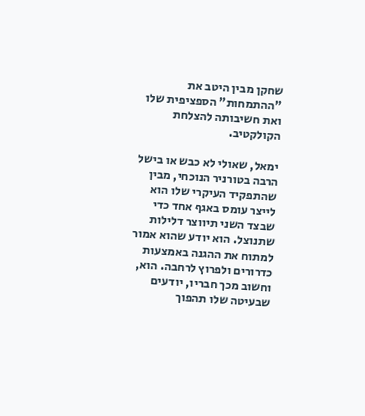שחקן מבין היטב את "ההתמחות" הספציפית שלו ואת חשיבותה להצלחת הקולקטיב.

ימאל, שאולי לא כבש או בישל הרבה בטורניר הנוכחי, מבין שהתפקיד העיקרי שלו הוא לייצר עומס באגף אחד כדי שבצד השני תיווצר דלילות שתנוצל. הוא יודע שהוא אמור למתוח את ההגנה באמצעות כדרורים ולפרוץ לרחבה. הוא, וחשוב מכך חבריו, יודעים שבעיטה שלו תהפוך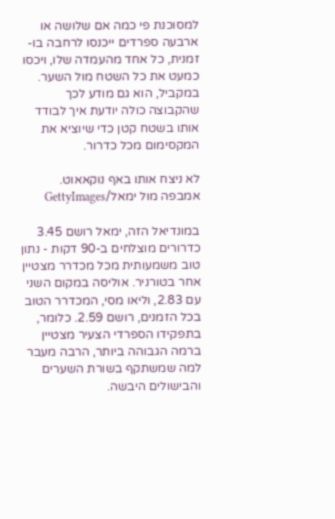למסוכנת פי כמה אם שלושה או ארבעה ספרדים ייכנסו לרחבה בו-זמנית, כל אחד מהעמדה שלו, ויכסו כמעט את כל השטח מול השער. במקביל, הוא גם מודע לכך שהקבוצה כולה יודעת איך לבודד אותו בשטח קטן כדי שיוציא את המקסימום מכל כדרור.

לא ניצח אותו באף נוקאאוט. אמבפה מול ימאל/GettyImages

במונדיאל הזה, ימאל רושם 3.45 כדרורים מוצלחים ב-90 דקות - נתון טוב משמעותית מכל מכדרר מצטיין אחר בטורניר. אוליסה במקום השני עם 2.83, וליאו מסי, המכדרר הטוב בכל הזמנים, רושם 2.59. כלומר, בתפקידו הספרדי הצעיר מצטיין ברמה הגבוהה ביותר, הרבה מעבר למה שמשתקף בשורת השערים והבישולים היבשה.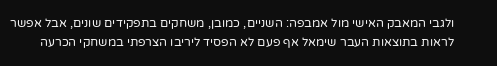ולגבי המאבק האישי מול אמבפה: השניים, כמובן, משחקים בתפקידים שונים, אבל אפשר לראות בתוצאות העבר שימאל אף פעם לא הפסיד ליריבו הצרפתי במשחקי הכרעה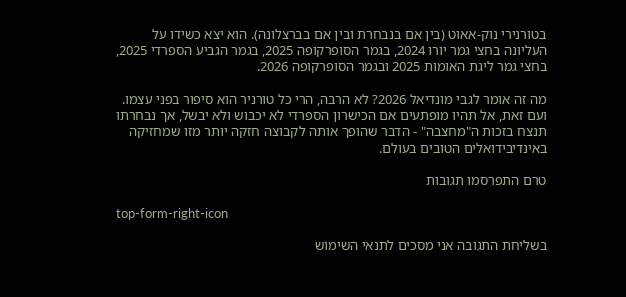בטורנירי נוק-אאוט (בין אם בנבחרת ובין אם בברצלונה). הוא יצא כשידו על העליונה בחצי גמר יורו 2024, בגמר הסופרקופה 2025, בגמר הגביע הספרדי 2025, בחצי גמר ליגת האומות 2025 ובגמר הסופרקופה 2026.

מה זה אומר לגבי מונדיאל 2026? לא הרבה, הרי כל טורניר הוא סיפור בפני עצמו. ועם זאת, אל תהיו מופתעים אם הכישרון הספרדי לא יכבוש ולא יבשל, אך נבחרתו תנצח בזכות ה"מחצבה" - הדבר שהופך אותה לקבוצה חזקה יותר מזו שמחזיקה באינדיבידואלים הטובים בעולם.

טרם התפרסמו תגובות

top-form-right-icon

בשליחת התגובה אני מסכים לתנאי השימוש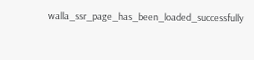walla_ssr_page_has_been_loaded_successfully